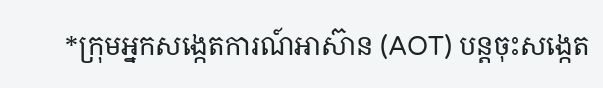*ក្រុមអ្នកសង្កេតការណ៍អាស៊ាន (AOT) បន្តចុះសង្កេត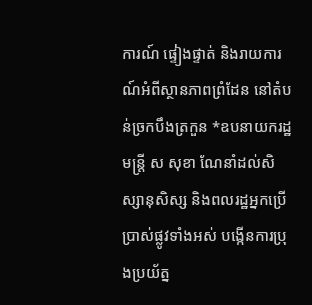ការណ៍ ផ្ទៀងផ្ទាត់ និងរាយការណ៍អំពីស្ថានភាពព្រំដែន នៅតំបន់ច្រកបឹងត្រកួន *ឧបនាយករដ្ឋមន្ត្រី ស សុខា ណែនាំដល់សិស្សានុសិស្ស និងពលរដ្ឋអ្នកប្រើប្រាស់ផ្លូវទាំងអស់ បង្កើនការប្រុងប្រយ័ត្ន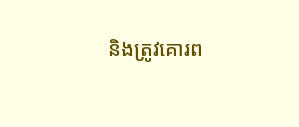និងត្រូវគោរព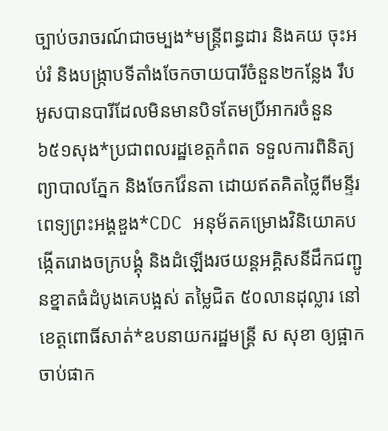ច្បាប់ចរាចរណ៍ជាចម្បង*មន្ត្រីពន្ធដារ និងគយ ចុះអប់រំ និងបង្ក្រាបទីតាំងចែកចាយបារីចំនួន២កន្លែង រឹបអូសបានបារីដែលមិនមានបិទតែមប្រិ៍អាករចំនួន ៦៥១សុង*ប្រជាពលរដ្ឋខេត្តកំពត ទទួលការពិនិត្យ ព្យាបាលភ្នែក និងចែកវ៉ែនតា ដោយឥតគិតថ្លៃពីមនី្ទរពេទ្យព្រះអង្គឌួង*CDC អនុម័តគម្រោងវិនិយោគបង្កើតរោងចក្របង្គុំ និងដំឡើងរថយន្តអគ្គិសនីដឹកជញ្ជូនខ្នាតធំដំបូងគេបង្អស់ តម្លៃជិត ៥០លានដុល្លារ នៅខេត្តពោធិ៍សាត់*ឧបនាយករដ្ឋមន្រ្តី ស សុខា ឲ្យផ្អាកចាប់ផាក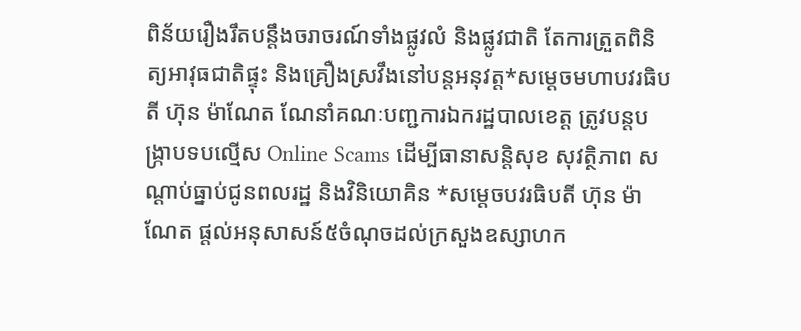ពិន័យរឿងរឹតបន្តឹងចរាចរណ៍ទាំងផ្លូវលំ និងផ្លូវជាតិ តែការត្រួតពិនិត្យអាវុធជាតិផ្ទុះ និងគ្រឿងស្រវឹងនៅបន្តអនុវត្ត*សម្ដេចមហាបវរធិបតី ហ៊ុន ម៉ាណែត ណែនាំគណៈបញ្ជការឯករដ្ឋបាលខេត្ត ត្រូវបន្ដបង្ក្រាបទបល្មើស Online Scams ដើម្បីធានាសន្ដិសុខ សុវត្ថិភាព សណ្ដាប់ធ្នាប់ជូនពលរដ្ឋ និងវិនិយោគិន *សម្តេចបវរធិបតី ហ៊ុន ម៉ាណែត ផ្ដល់អនុសាសន៍៥ចំណុចដល់ក្រសួងឧស្សាហក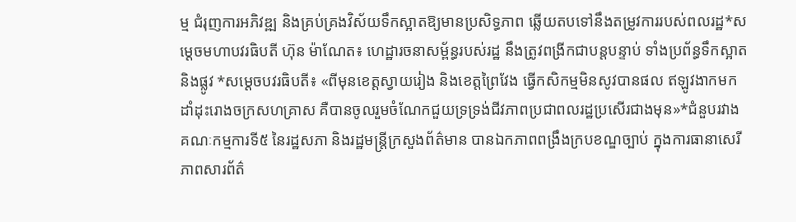ម្ម ជំរុញការអភិវឌ្ឍ និងគ្រប់គ្រងវិស័យទឹកស្អាតឱ្យមានប្រសិទ្ធភាព ឆ្លើយតបទៅនឹងតម្រូវការរបស់ពលរដ្ឋ*សម្ដេចមហាបវរធិបតី ហ៊ុន ម៉ាណែត៖ ហេដ្ឋារចនាសម្ព័ន្ធរបស់រដ្ឋ នឹងត្រូវពង្រីកជាបន្ដបន្ទាប់ ទាំងប្រព័ន្ធទឹកស្អាត និងផ្លូវ *សម្ដេចបវរធិបតី៖ «ពីមុនខេត្តស្វាយរៀង និងខេត្តព្រៃវែង ធ្វើកសិកម្មមិនសូវបានផល ឥឡូវងាកមកដាំដុះរោងចក្រសហគ្រាស គឺបានចូលរួមចំណែកជួយទ្រទ្រង់ជីវភាពប្រជាពលរដ្ឋប្រសើរជាងមុន»*ជំនួបរវាងគណៈកម្មការទី៥ នៃរដ្ឋសភា និងរដ្ឋមន្ត្រីក្រសួងព័ត៌មាន បានឯកភាពពង្រឹងក្របខណ្ឌច្បាប់ ក្នុងការធានាសេរីភាពសារព័ត៌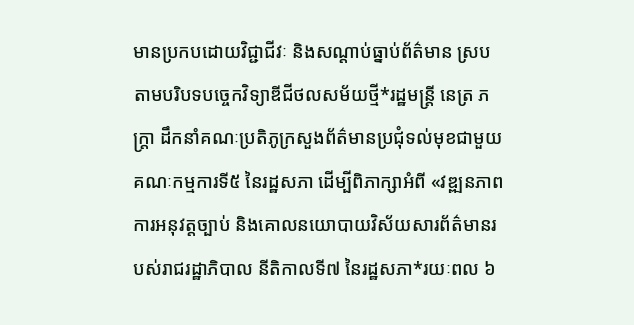មានប្រកបដោយវិជ្ជាជីវៈ និងសណ្តាប់ធ្នាប់ព័ត៌មាន ស្របតាមបរិបទបច្ចេកវិទ្យាឌីជីថលសម័យថ្មី*រដ្ឋមន្ត្រី នេត្រ ភក្ត្រា ដឹកនាំគណៈប្រតិភូក្រសួងព័ត៌មានប្រជុំទល់មុខជាមួយគណៈកម្មការទី៥ នៃរដ្ឋសភា ដើម្បីពិភាក្សាអំពី «វឌ្ឍនភាពការអនុវត្តច្បាប់ និងគោលនយោបាយវិស័យសារព័ត៌មានរបស់រាជរដ្ឋាភិបាល នីតិកាលទី៧ នៃរដ្ឋសភា*រយៈពល ៦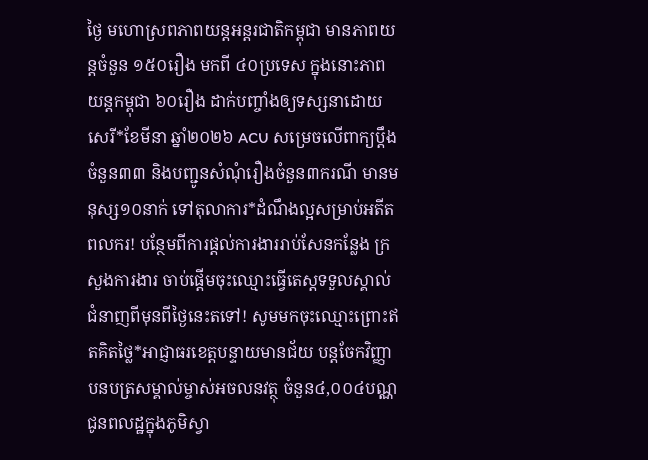ថ្ងៃ មហោស្រពភាពយន្តអន្តរជាតិកម្ពុជា មានភាពយន្តចំនួន ១៥០រឿង មកពី ៤០ប្រទេស ក្នុងនោះភាពយន្តកម្ពុជា ៦០រឿង ដាក់បញ្ចាំងឲ្យទស្សនាដោយសេរី*ខែមីនា ឆ្នាំ២០២៦ ACU សម្រេចលើពាក្យប្ដឹងចំនួន៣៣ និងបញ្ជូនសំណុំរឿងចំនួន៣ករណី មានមនុស្ស១០នាក់ ទៅតុលាការ*ដំណឹងល្អសម្រាប់អតីតពលករ! បន្ថែមពីការផ្តល់ការងាររាប់សែនកន្លែង ក្រសួងការងារ ចាប់ផ្តើមចុះឈ្មោះធ្វើតេស្តទទួលស្គាល់ជំនាញពីមុនពីថ្ងៃនេះតទៅ! សូមមកចុះឈ្មោះព្រោះឥតគិតថ្លៃ*អាជ្ញាធរខេត្តបន្ទាយមានជ័យ បន្ដចែកវិញ្ញាបនបត្រសម្គាល់ម្ចាស់អចលនវត្ថុ ចំនួន៤,០០៤បណ្ណ ជូនពលដ្ឋក្នុងភូមិស្វា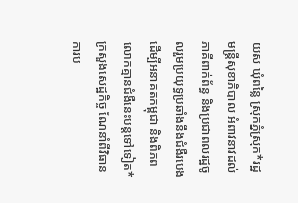យស ឃុំពន្លៃ ស្រុកភ្នំស្រុក*រដ្ឋមន្ត្រីសុខាភិបាល អំពាវនាវដល់ភាគីពាក់ព័ន្ធ និងប្រជាពលរដ្ឋចូលរួមប្រយុទ្ធប្រឆាំងនឹងជំងឺរបេង ដើម្បីអនាគតកម្ពុជា និងពិភពលោកគ្មានជំងឺនេះបន្តទៅទៀត*ក្រសួងសេដ្ឋកិច្ច ណែនាំពីវិធានការប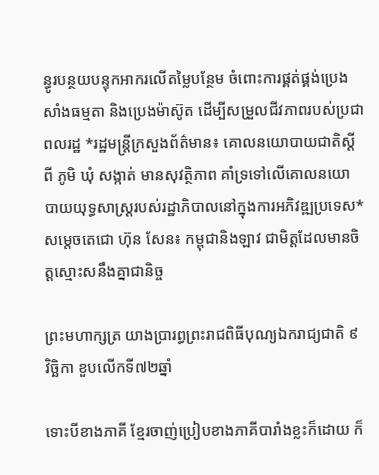ន្ធូរបន្ថយបន្ទុកអាករលើតម្លៃបន្ថែម ចំពោះការផ្គត់ផ្គង់ប្រេងសាំងធម្មតា និងប្រេងម៉ាស៊ូត ដើម្បីសម្រួលជីវភាពរបស់ប្រជាពលរដ្ឋ *រដ្ឋមន្ត្រីក្រសួងព័ត៌មាន៖ គោលនយោបាយជាតិស្តីពី ភូមិ ឃុំ សង្កាត់ មានសុវត្ថិភាព គាំទ្រទៅលើគោលនយោបាយយុទ្ធសាស្ត្ររបស់រដ្ឋាភិបាលនៅក្នុងការអភិវឌ្ឍប្រទេស*សម្ដេចតេជោ ហ៊ុន សែន៖ កម្ពុជានិងឡាវ ជាមិត្តដែលមានចិត្តស្មោះសនឹងគ្នាជានិច្ច

ព្រះមហាក្សត្រ យាងប្រារព្ធព្រះរាជពិធីបុណ្យឯករាជ្យជាតិ ៩ វិច្ឆិកា ខួបលើកទី៧២ឆ្នាំ

ទោះបីខាងភាគី ខ្មែរចាញ់ប្រៀបខាងភាគីបារាំងខ្លះក៏ដោយ ក៏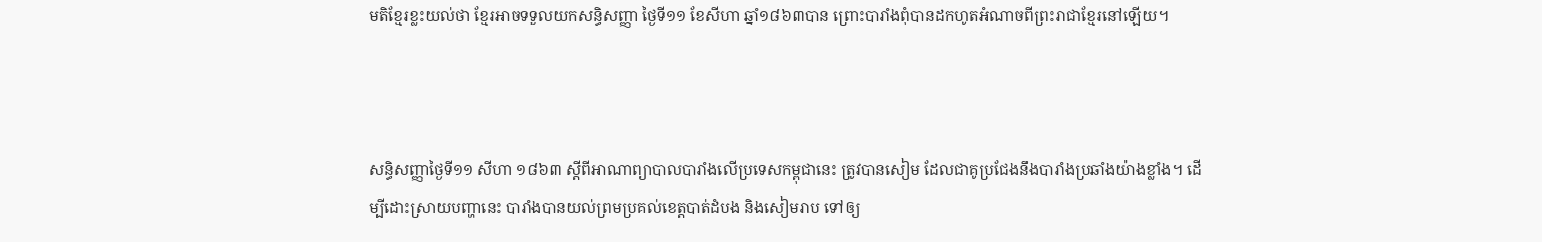មតិខ្មែរខ្លះយល់ថា ខ្មែរអាចទទួលយកសន្ធិសញ្ញា ថ្ងៃទី១១ ខែសីហា ឆ្នាំ១៨៦៣បាន ព្រោះបារាំងពុំបានដកហូតអំណាចពីព្រះរាជាខ្មែរនៅឡើយ។



សន្ធិសញ្ញាថ្ងៃទី១១ សីហា ១៨៦៣ ស្តីពីអាណាព្យាបាលបារាំងលើប្រទេសកម្ពុជានេះ ត្រូវបានសៀម ដែលជាគូប្រជែងនឹងបារាំងប្រឆាំងយ៉ាងខ្លាំង។ ដើម្បីដោះស្រាយបញ្ហានេះ បារាំងបានយល់ព្រមប្រគល់ខេត្តបាត់ដំបង និងសៀមរាប ទៅឲ្យ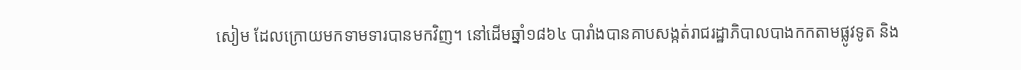សៀម ដែលក្រោយមកទាមទារបានមកវិញ។ នៅដើមឆ្នាំ១៨៦៤ បារាំងបានគាបសង្កត់រាជរដ្ឋាភិបាលបាងកកតាមផ្លូវទូត និង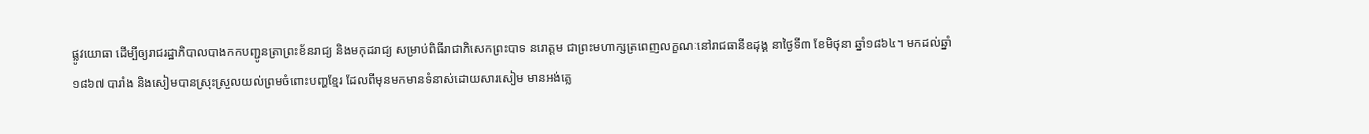ផ្លូវយោធា ដើម្បីឲ្យរាជរដ្ឋាភិបាលបាងកកបញ្ជូនត្រាព្រះខ័នរាជ្យ និងមកុដរាជ្យ សម្រាប់ពិធីរាជាភិសេកព្រះបាទ នរោត្ដម ជាព្រះមហាក្សត្រពេញលក្ខណៈនៅរាជធានីឧដុង្គ នាថ្ងៃទី៣ ខែមិថុនា ឆ្នាំ១៨៦៤។ មកដល់ឆ្នាំ១៨៦៧ បារាំង និងសៀមបានស្រុះស្រួលយល់ព្រមចំពោះបញ្ហខ្មែរ ដែលពីមុនមកមានទំនាស់ដោយសារសៀម មានអង់គ្លេ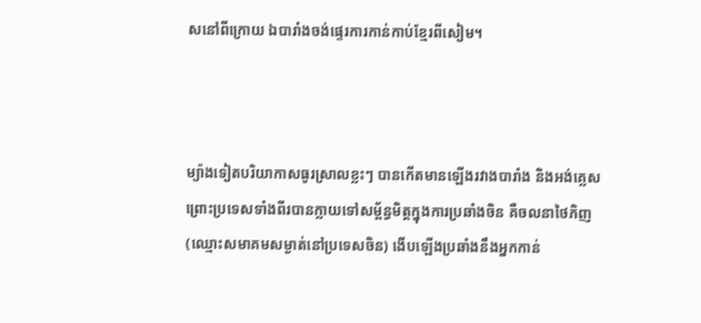សនៅពីក្រោយ ឯបារាំងចង់ផ្ទេរការកាន់កាប់ខ្មែរពីសៀម។



ម្យ៉ាងទៀតបរិយាកាសធូរស្រាលខ្លះៗ បានកើតមានឡើងរវាងបារាំង និងអង់គ្លេស ព្រោះប្រទេសទាំងពីរបានក្លាយទៅសម្ព័ន្ធមិត្តក្នុងការប្រឆាំងចិន គឺចលនាថៃភិញ (ឈ្មោះសមាគមសម្ងាត់នៅប្រទេសចិន) ងើបឡើងប្រឆាំងនឹងអ្នកកាន់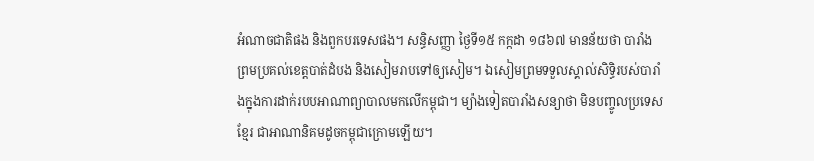អំណាចជាតិផង និងពួកបរទេសផង។ សន្ធិសញ្ញា ថ្ងៃទី១៥ កក្កដា ១៨៦៧ មានន័យថា បារាំងព្រមប្រគល់ខេត្តបាត់ដំបង និងសៀមរាបទៅឲ្យសៀម។ ឯសៀមព្រមទទួលស្គាល់សិទ្ធិរបស់បារាំងក្នុងការដាក់របបអាណាព្យាបាលមកលើកម្ពុជា។ ម្យ៉ាងទៀតបារាំងសន្យាថា មិនបញ្ចូលប្រទេសខ្មែរ ជាអាណានិគមដូចកម្ពុជាក្រោមឡើយ។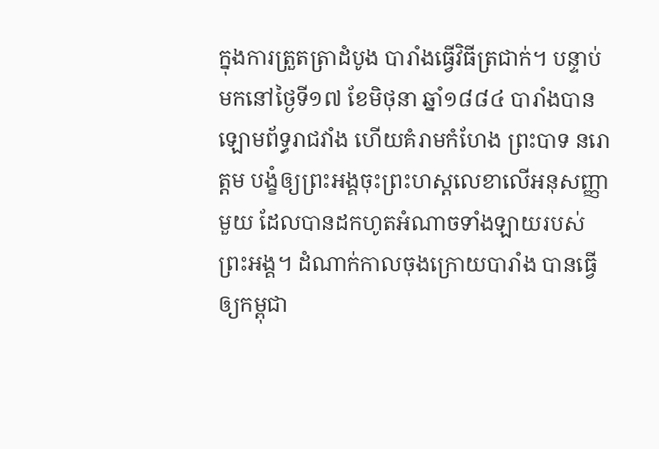ក្នុងការត្រួតត្រាដំបូង បារាំងធ្វើវិធីត្រជាក់។ បន្ទាប់មកនៅថ្ងៃទី១៧ ខែមិថុនា ឆ្នាំ១៨៨៤ បារាំងបានឡោមព័ទ្ធរាជវាំង ហើយគំរាមកំហែង ព្រះបាទ នរោត្តម បង្ខំឲ្យព្រះអង្គចុះព្រះហស្តលេខាលើអនុសញ្ញាមួយ ដែលបានដកហូតអំណាចទាំងឡាយរបស់ព្រះអង្គ។ ដំណាក់កាលចុងក្រោយបារាំង បានធ្វើឲ្យកម្ពុជា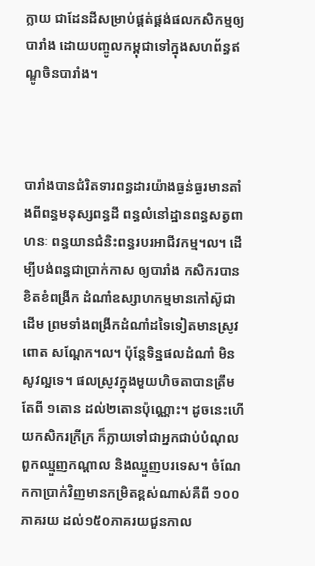ក្លាយ ជាដែនដីសម្រាប់ផ្គត់ផ្គង់ផលកសិកម្មឲ្យបារាំង ដោយបញ្ចូលកម្ពុជាទៅក្នុងសហព័ន្ធឥណ្ឌូចិនបារាំង។



បារាំងបានជំរិតទារពន្ធដារយ៉ាងធ្ងន់ធ្ងរមានតាំងពីពន្ធមនុស្សពន្ធដី ពន្ធលំនៅដ្ឋានពន្ធសត្វពាហនៈ ពន្ធយានជំនិះពន្ធរបរអាជីវកម្ម។ល។ ដើម្បីបង់ពន្ធជាប្រាក់កាស ឲ្យបារាំង កសិករបានខិតខំពង្រីក ដំណាំឧស្សាហកម្មមានកៅស៊ូជាដើម ព្រមទាំងពង្រីកដំណាំដទៃទៀតមានស្រូវ ពោត សណ្ដែក។ល។ ប៉ុន្តែទិន្នផលដំណាំ មិនសូវល្អទេ។ ផលស្រូវក្នុងមួយហិចតាបានត្រឹមតែពី ១តោន ដល់២តោនប៉ុណ្ណោះ។ ដូចនេះហើយកសិករក្រីក្រ ក៏ក្លាយទៅជាអ្នកជាប់បំណុលពួកឈ្មួញកណ្ដាល និងឈ្មួញបរទេស។ ចំណែកកាប្រាក់វិញមានកម្រិតខ្ពស់ណាស់គឺពី ១០០ភាគរយ ដល់១៥០ភាគរយជួនកាល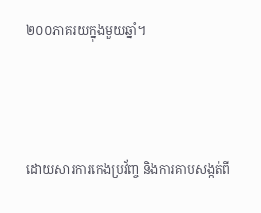២០០ភាគរយក្នុងមួយឆ្នាំ។



ដោយសារការកេងប្រវ័ញ្ច និងការគាបសង្កត់ពី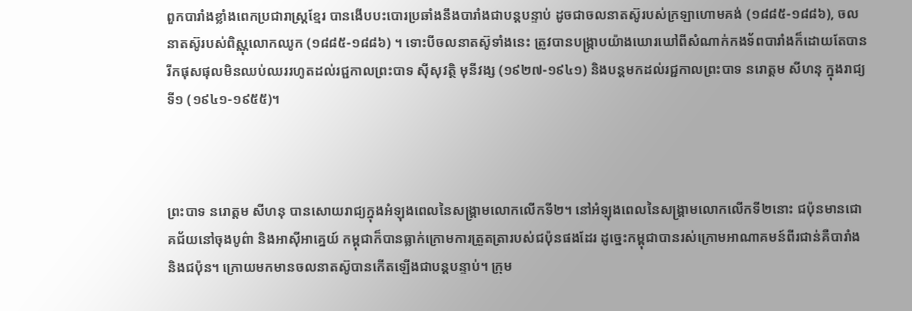ពួកបារាំងខ្លាំងពេកប្រជារាស្ត្រខ្មែរ បានងើបបះបោរប្រឆាំងនឹងបារាំងជាបន្តបន្ទាប់ ដូចជាចលនាតស៊ូរបស់ក្រឡាហោមគង់ (១៨៨៥-១៨៨៦), ចលនាតស៊ូរបស់ពិស្ណុលោកឈូក (១៨៨៥-១៨៨៦) ។ ទោះបីចលនាតស៊ូទាំងនេះ ត្រូវបានបង្ក្រាបយ៉ាងឃោរឃៅពីសំណាក់កងទ័ពបារាំងក៏ដោយតែបានរីកផុសផុលមិនឈប់ឈររហូតដល់រជ្ជកាលព្រះបាទ ស៊ីសុវត្ថិ មុនីវង្ស (១៩២៧-១៩៤១) និងបន្តមកដល់រជ្ជកាលព្រះបាទ នរោត្តម សីហនុ ក្នុងរាជ្យទី១ (១៩៤១-១៩៥៥)។



ព្រះបាទ នរោត្តម សីហនុ បានសោយរាជ្យក្នុងអំឡុងពេលនៃសង្គ្រាមលោកលើកទី២។ នៅអំឡុងពេលនៃសង្រ្គាមលោកលើកទី២នោះ ជប៉ុនមានជោគជ័យនៅចុងបូព៌ា និងអាស៊ីអាគ្នេយ៍ កម្ពុជាក៏បានធ្លាក់ក្រោមការត្រួតត្រារបស់ជប៉ុនផងដែរ ដូច្នេះកម្ពុជាបានរស់ក្រោមអាណាគមន៍ពីរជាន់គឺបារាំង និងជប៉ុន។ ក្រោយមកមានចលនាតស៊ូបានកើតឡើងជាបន្តបន្ទាប់។ ក្រុម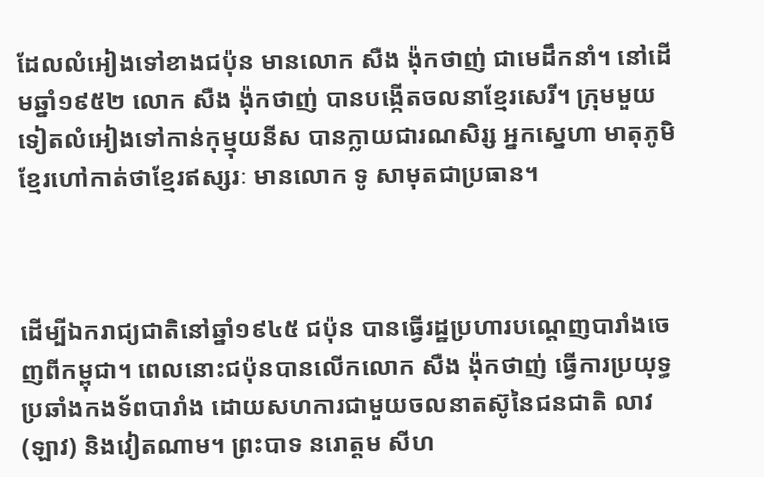ដែលលំអៀងទៅខាងជប៉ុន មានលោក សឺង ង៉ុកថាញ់ ជាមេដឹកនាំ។ នៅដើមឆ្នាំ១៩៥២ លោក សឺង ង៉ុកថាញ់ បានបង្កើតចលនាខ្មែរសេរី។ ក្រុមមួយទៀតលំអៀងទៅកាន់កុម្មុយនីស បានក្លាយជារណសិរ្ស អ្នកស្នេហា មាតុភូមិខ្មែរហៅកាត់ថាខ្មែរឥស្សរៈ មានលោក ទូ សាមុតជាប្រធាន។



ដើម្បីឯករាជ្យជាតិនៅឆ្នាំ១៩៤៥ ជប៉ុន បានធ្វើរដ្ឋប្រហារបណ្តេញបារាំងចេញពីកម្ពុជា។ ពេលនោះជប៉ុនបានលើកលោក សឺង ង៉ុកថាញ់ ធ្វើការប្រយុទ្ធប្រឆាំងកងទ័ពបារាំង ដោយសហការជាមួយចលនាតស៊ូនៃជនជាតិ លាវ (ឡាវ) និងវៀតណាម។ ព្រះបាទ នរោត្តម សីហ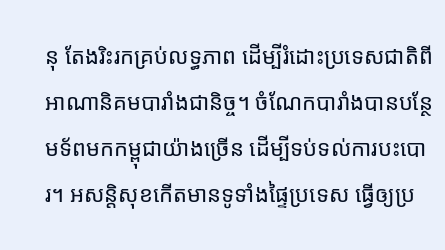នុ តែងរិះរកគ្រប់លទ្ធភាព ដើម្បីរំដោះប្រទេសជាតិពីអាណានិគមបារាំងជានិច្ច។ ចំណែកបារាំងបានបន្ថែមទ័ពមកកម្ពុជាយ៉ាងច្រើន ដើម្បីទប់ទល់ការបះបោរ។ អសន្តិសុខកើតមានទូទាំងផ្ទៃប្រទេស ធ្វើឲ្យប្រ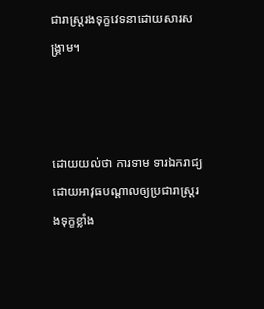ជារាស្ត្ររងទុក្ខវេទនាដោយសារសង្គ្រាម។



ដោយយល់ថា ការទាម ទារឯករាជ្យដោយអាវុធបណ្តាលឲ្យប្រជារាស្ត្ររងទុក្ខខ្លាំង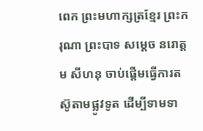ពេក ព្រះមហាក្សត្រខ្មែរ ព្រះករុណា ព្រះបាទ សម្តេច នរោត្តម សីហនុ ចាប់ផ្តើមធ្វើការតស៊ូតាមផ្លូវទូត ដើម្បីទាមទា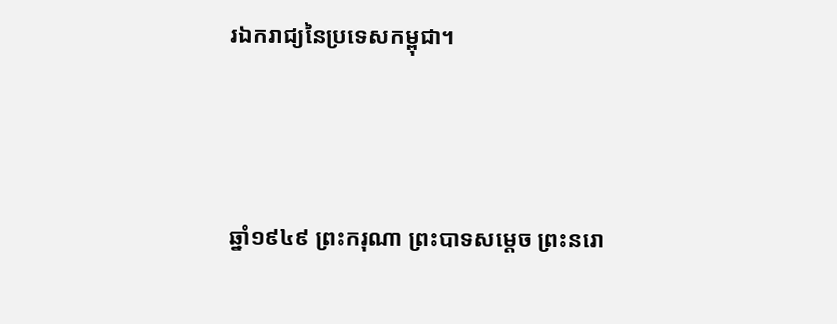រឯករាជ្យនៃប្រទេសកម្ពុជា។



ឆ្នាំ១៩៤៩ ព្រះករុណា ព្រះបាទសម្ដេច ព្រះនរោ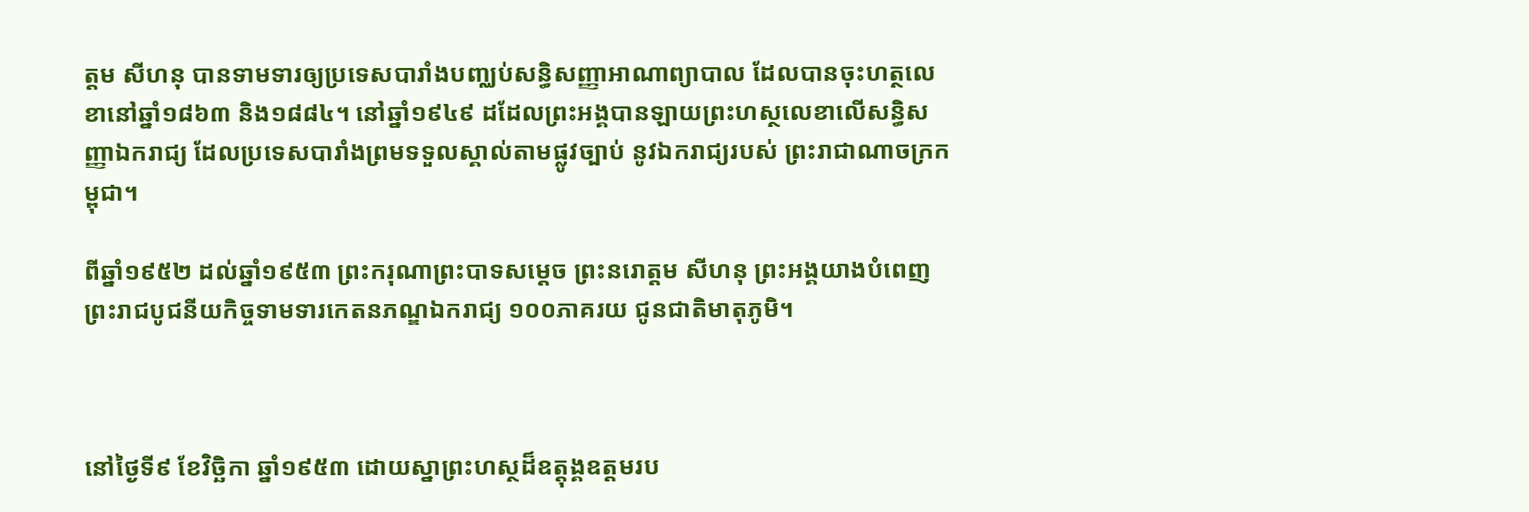ត្តម សីហនុ បានទាមទារឲ្យប្រទេសបារាំងបញ្ឈប់សន្ធិសញ្ញាអាណាព្យាបាល ដែលបានចុះហត្ថលេខានៅឆ្នាំ១៨៦៣ និង១៨៨៤។ នៅឆ្នាំ១៩៤៩ ដដែលព្រះអង្គបានឡាយព្រះហស្ថលេខាលើសន្ធិសញ្ញាឯករាជ្យ ដែលប្រទេសបារាំងព្រមទទួលស្គាល់តាមផ្លូវច្បាប់ នូវឯករាជ្យរបស់ ព្រះរាជាណាចក្រកម្ពុជា។

ពីឆ្នាំ១៩៥២ ដល់ឆ្នាំ១៩៥៣ ព្រះករុណាព្រះបាទសម្ដេច ព្រះនរោត្តម សីហនុ ព្រះអង្គយាងបំពេញព្រះរាជបូជនីយកិច្ចទាមទារកេតនភណ្ឌឯករាជ្យ ១០០ភាគរយ ជូនជាតិមាតុភូមិ។



នៅថ្ងៃទី៩ ខែវិច្ឆិកា ឆ្នាំ១៩៥៣ ដោយស្នាព្រះហស្ថដ៏ឧត្តុង្គឧត្តមរប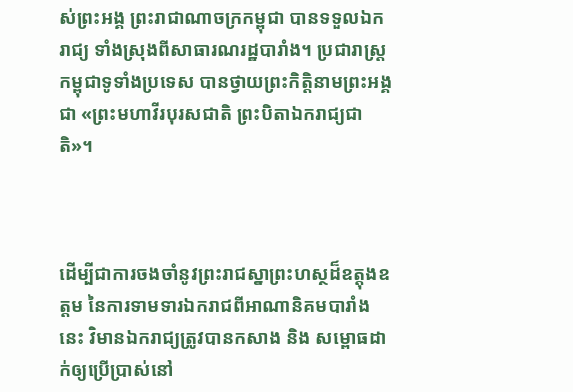ស់ព្រះអង្គ ព្រះរាជាណាចក្រកម្ពុជា បានទទួលឯករាជ្យ ទាំងស្រុងពីសាធារណរដ្ឋបារាំង។ ប្រជារាស្ត្រកម្ពុជាទូទាំងប្រទេស បានថ្វាយព្រះកិត្តិនាមព្រះអង្គជា «ព្រះមហាវីរបុរសជាតិ ព្រះបិតាឯករាជ្យជាតិ»។



ដើម្បីជាការចងចាំនូវព្រះរាជស្នាព្រះហស្ថដ៏ឧត្តុងឧត្តម នៃការទាមទារឯករាជពីអាណានិគមបារាំងនេះ វិមានឯករាជ្យត្រូវបានកសាង និង សម្ពោធដាក់ឲ្យប្រើប្រាស់នៅ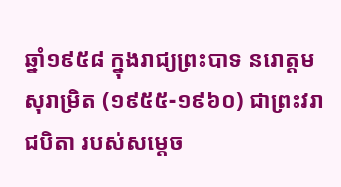ឆ្នាំ១៩៥៨ ក្នុងរាជ្យព្រះបាទ នរោត្តម សុរាម្រិត (១៩៥៥-១៩៦០) ជាព្រះវរាជបិតា របស់សម្តេច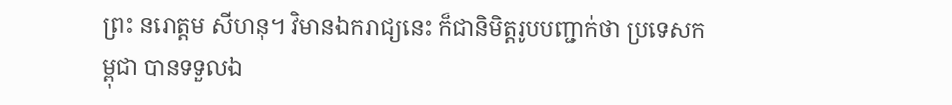ព្រះ នរោត្តម សីហនុ។ វិមានឯករាជ្យនេះ ក៏ជានិមិត្តរូបបញ្ជាក់ថា ប្រទេសកម្ពុជា បានទទួលឯ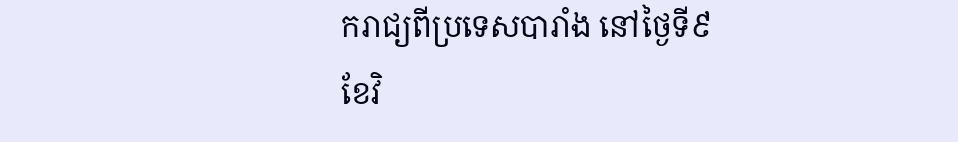ករាជ្យពីប្រទេសបារាំង នៅថ្ងៃទី៩ ខែវិ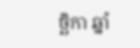ច្ឆិកា ឆ្នាំ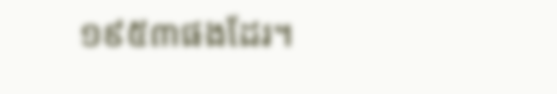១៩៥៣ផងដែរ។